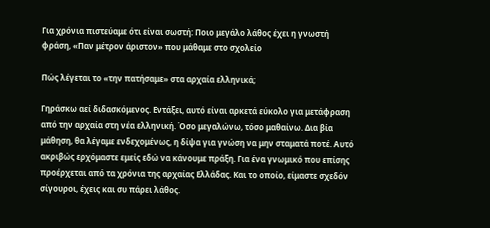Για χρόνια πιστεύαμε ότι είναι σωστή: Ποιο μεγάλο λάθος έχει η γνωστή φράση, «Παν μέτρον άριστον» που μάθαμε στο σχολείο

Πώς λέγεται το «την πατήσαμε» στα αρχαία ελληνικά;

Γηράσκω αεί διδασκόμενος. Εντάξει, αυτό είναι αρκετά εύκολο για μετάφραση από την αρχαία στη νέα ελληνική. Όσο μεγαλώνω, τόσο μαθαίνω. Δια βία μάθηση, θα λέγαμε ενδεχομένως, η δίψα για γνώση να μην σταματά ποτέ. Αυτό ακριβώς ερχόμαστε εμείς εδώ να κάνουμε πράξη. Για ένα γνωμικό που επίσης προέρχεται από τα χρόνια της αρχαίας Ελλάδας. Και το οποίο, είμαστε σχεδόν σίγουροι, έχεις και συ πάρει λάθος.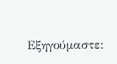Εξηγούμαστε: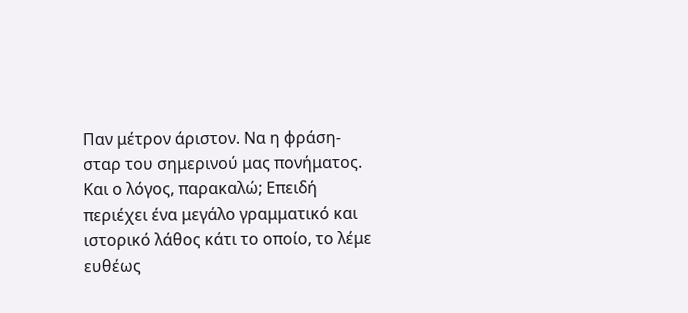Παν μέτρον άριστον. Να η φράση-σταρ του σημερινού μας πονήματος. Και ο λόγος, παρακαλώ; Επειδή περιέχει ένα μεγάλο γραμματικό και ιστορικό λάθος κάτι το οποίο, το λέμε ευθέως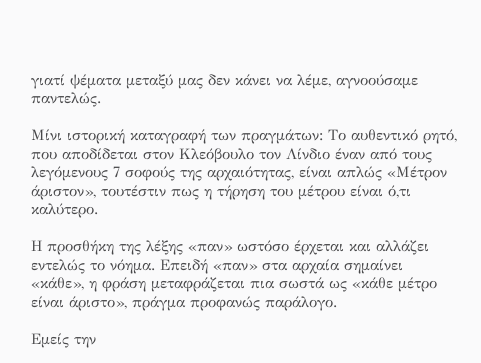γιατί ψέματα μεταξύ μας δεν κάνει να λέμε, αγνοούσαμε παντελώς.

Μίνι ιστορική καταγραφή των πραγμάτων: Το αυθεντικό ρητό, που αποδίδεται στον Κλεόβουλο τον Λίνδιο έναν από τους λεγόμενους 7 σοφούς της αρχαιότητας, είναι απλώς «Μέτρον άριστον», τουτέστιν πως η τήρηση του μέτρου είναι ό,τι καλύτερο.

Η προσθήκη της λέξης «παν» ωστόσο έρχεται και αλλάζει εντελώς το νόημα. Επειδή «παν» στα αρχαία σημαίνει «κάθε», η φράση μεταφράζεται πια σωστά ως «κάθε μέτρο είναι άριστο», πράγμα προφανώς παράλογο.

Εμείς την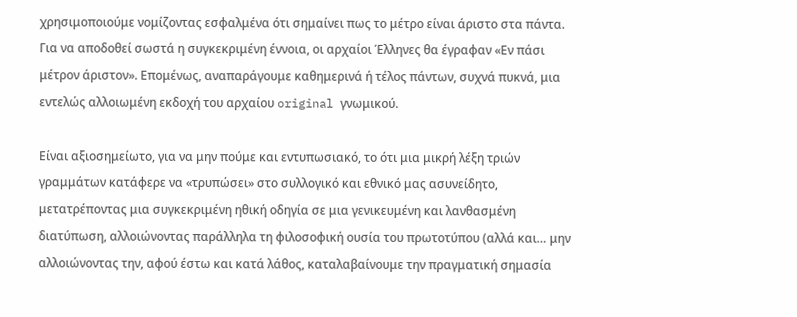χρησιμοποιούμε νομίζοντας εσφαλμένα ότι σημαίνει πως το μέτρο είναι άριστο στα πάντα. Για να αποδοθεί σωστά η συγκεκριμένη έννοια, οι αρχαίοι Έλληνες θα έγραφαν «Εν πάσι μέτρον άριστον». Επομένως, αναπαράγουμε καθημερινά ή τέλος πάντων, συχνά πυκνά, μια εντελώς αλλοιωμένη εκδοχή του αρχαίου original γνωμικού.

Είναι αξιοσημείωτο, για να μην πούμε και εντυπωσιακό, το ότι μια μικρή λέξη τριών γραμμάτων κατάφερε να «τρυπώσει» στο συλλογικό και εθνικό μας ασυνείδητο, μετατρέποντας μια συγκεκριμένη ηθική οδηγία σε μια γενικευμένη και λανθασμένη διατύπωση, αλλοιώνοντας παράλληλα τη φιλοσοφική ουσία του πρωτοτύπου (αλλά και… μην αλλοιώνοντας την, αφού έστω και κατά λάθος, καταλαβαίνουμε την πραγματική σημασία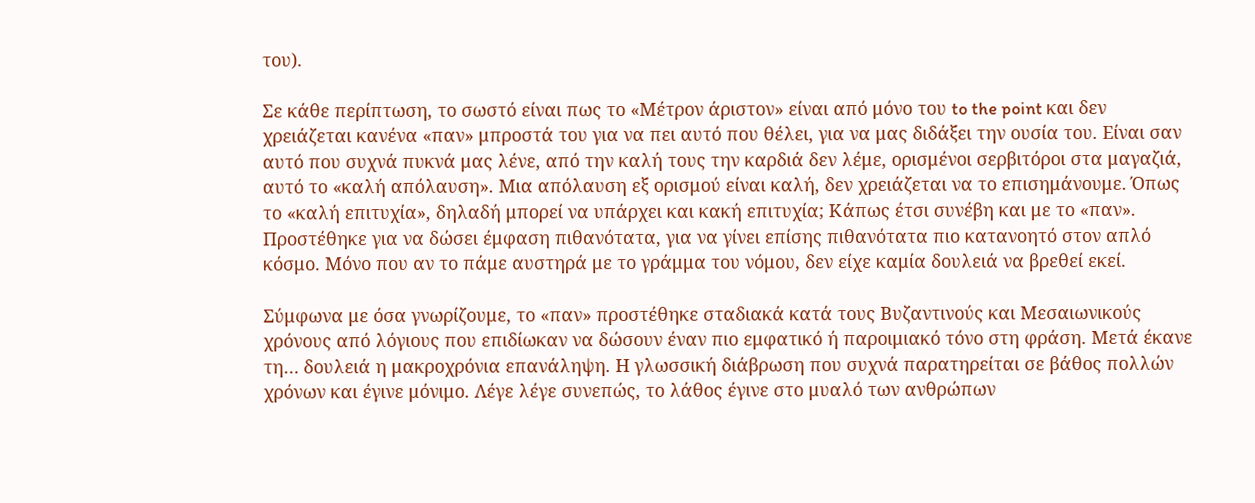του).

Σε κάθε περίπτωση, το σωστό είναι πως το «Μέτρον άριστον» είναι από μόνο του to the point και δεν χρειάζεται κανένα «παν» μπροστά του για να πει αυτό που θέλει, για να μας διδάξει την ουσία του. Είναι σαν αυτό που συχνά πυκνά μας λένε, από την καλή τους την καρδιά δεν λέμε, ορισμένοι σερβιτόροι στα μαγαζιά, αυτό το «καλή απόλαυση». Μια απόλαυση εξ ορισμού είναι καλή, δεν χρειάζεται να το επισημάνουμε. Όπως το «καλή επιτυχία», δηλαδή μπορεί να υπάρχει και κακή επιτυχία; Κάπως έτσι συνέβη και με το «παν». Προστέθηκε για να δώσει έμφαση πιθανότατα, για να γίνει επίσης πιθανότατα πιο κατανοητό στον απλό κόσμο. Μόνο που αν το πάμε αυστηρά με το γράμμα του νόμου, δεν είχε καμία δουλειά να βρεθεί εκεί.

Σύμφωνα με όσα γνωρίζουμε, το «παν» προστέθηκε σταδιακά κατά τους Βυζαντινούς και Μεσαιωνικούς χρόνους από λόγιους που επιδίωκαν να δώσουν έναν πιο εμφατικό ή παροιμιακό τόνο στη φράση. Μετά έκανε τη… δουλειά η μακροχρόνια επανάληψη. Η γλωσσική διάβρωση που συχνά παρατηρείται σε βάθος πολλών χρόνων και έγινε μόνιμο. Λέγε λέγε συνεπώς, το λάθος έγινε στο μυαλό των ανθρώπων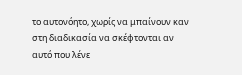το αυτονόητο, χωρίς να μπαίνουν καν στη διαδικασία να σκέφτονται αν αυτό που λένε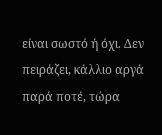είναι σωστό ή όχι. Δεν πειράζει, κάλλιο αργά παρά ποτέ, τώρα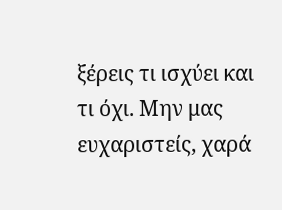ξέρεις τι ισχύει και τι όχι. Μην μας ευχαριστείς, χαρά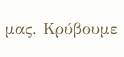μας. Κρύβουμε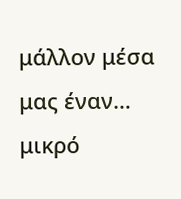μάλλον μέσα μας έναν… μικρό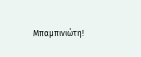Μπαμπινιώτη!